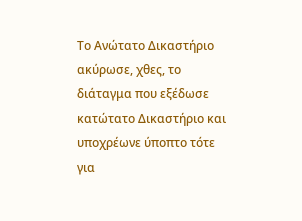Το Ανώτατο Δικαστήριο ακύρωσε, χθες, το διάταγμα που εξέδωσε κατώτατο Δικαστήριο και υποχρέωνε ύποπτο τότε για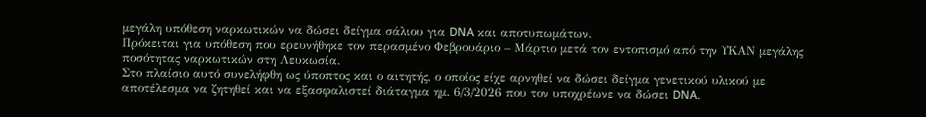μεγάλη υπόθεση ναρκωτικών να δώσει δείγμα σάλιου για DNA και αποτυπωμάτων.
Πρόκειται για υπόθεση που ερευνήθηκε τον περασμένο Φεβρουάριο – Μάρτιο μετά τον εντοπισμό από την ΥΚΑΝ μεγάλης ποσότητας ναρκωτικών στη Λευκωσία.
Στο πλαίσιο αυτό συνελήφθη ως ύποπτος και ο αιτητής, ο οποίος είχε αρνηθεί να δώσει δείγμα γενετικού υλικού με αποτέλεσμα να ζητηθεί και να εξασφαλιστεί διάταγμα ημ. 6/3/2026 που τον υποχρέωνε να δώσει DNA.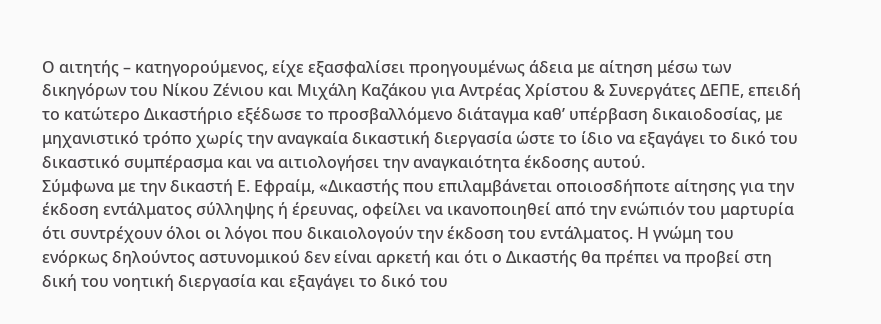Ο αιτητής – κατηγορούμενος, είχε εξασφαλίσει προηγουμένως άδεια με αίτηση μέσω των δικηγόρων του Νίκου Ζένιου και Μιχάλη Καζάκου για Αντρέας Χρίστου & Συνεργάτες ΔΕΠΕ, επειδή το κατώτερο Δικαστήριο εξέδωσε το προσβαλλόμενο διάταγμα καθ’ υπέρβαση δικαιοδοσίας, με μηχανιστικό τρόπο χωρίς την αναγκαία δικαστική διεργασία ώστε το ίδιο να εξαγάγει το δικό του δικαστικό συμπέρασμα και να αιτιολογήσει την αναγκαιότητα έκδοσης αυτού.
Σύμφωνα με την δικαστή Ε. Εφραίμ, «Δικαστής που επιλαμβάνεται οποιοσδήποτε αίτησης για την έκδοση εντάλματος σύλληψης ή έρευνας, οφείλει να ικανοποιηθεί από την ενώπιόν του μαρτυρία ότι συντρέχουν όλοι οι λόγοι που δικαιολογούν την έκδοση του εντάλματος. Η γνώμη του ενόρκως δηλούντος αστυνομικού δεν είναι αρκετή και ότι ο Δικαστής θα πρέπει να προβεί στη δική του νοητική διεργασία και εξαγάγει το δικό του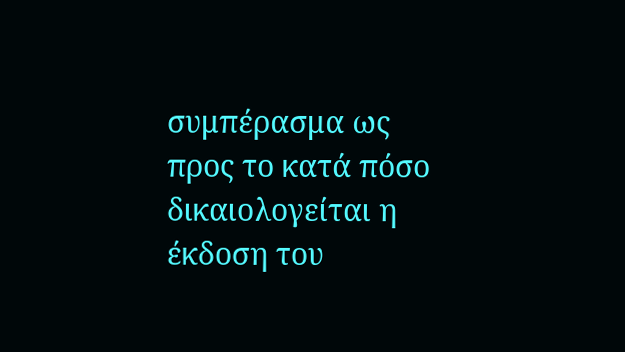συμπέρασμα ως προς το κατά πόσο δικαιολογείται η έκδοση του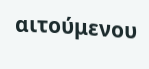αιτούμενου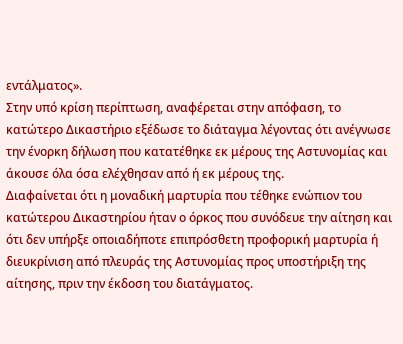εντάλματος».
Στην υπό κρίση περίπτωση, αναφέρεται στην απόφαση, το κατώτερο Δικαστήριο εξέδωσε το διάταγμα λέγοντας ότι ανέγνωσε την ένορκη δήλωση που κατατέθηκε εκ μέρους της Αστυνομίας και άκουσε όλα όσα ελέχθησαν από ή εκ μέρους της.
Διαφαίνεται ότι η μοναδική μαρτυρία που τέθηκε ενώπιον του κατώτερου Δικαστηρίου ήταν ο όρκος που συνόδευε την αίτηση και ότι δεν υπήρξε οποιαδήποτε επιπρόσθετη προφορική μαρτυρία ή διευκρίνιση από πλευράς της Αστυνομίας προς υποστήριξη της αίτησης, πριν την έκδοση του διατάγματος.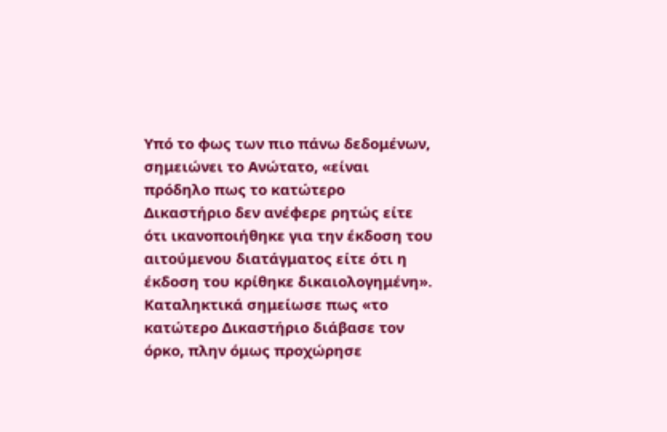Υπό το φως των πιο πάνω δεδομένων, σημειώνει το Ανώτατο, «είναι πρόδηλο πως το κατώτερο Δικαστήριο δεν ανέφερε ρητώς είτε ότι ικανοποιήθηκε για την έκδοση του αιτούμενου διατάγματος είτε ότι η έκδοση του κρίθηκε δικαιολογημένη».
Καταληκτικά σημείωσε πως «το κατώτερο Δικαστήριο διάβασε τον όρκο, πλην όμως προχώρησε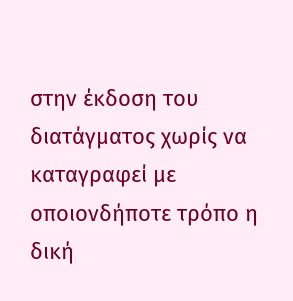στην έκδοση του διατάγματος χωρίς να καταγραφεί με οποιονδήποτε τρόπο η δική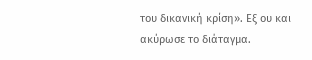του δικανική κρίση». Εξ ου και ακύρωσε το διάταγμα.